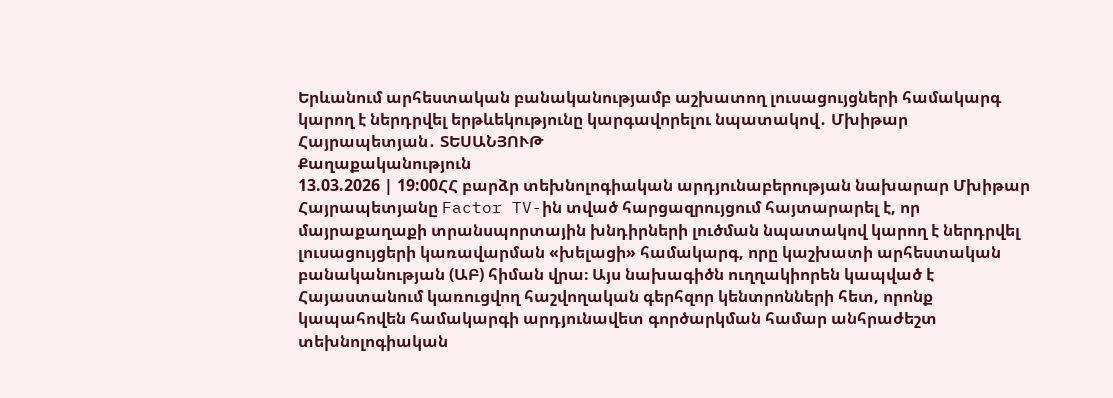Երևանում արհեստական բանականությամբ աշխատող լուսացույցների համակարգ կարող է ներդրվել երթևեկությունը կարգավորելու նպատակով․ Մխիթար Հայրապետյան․ ՏԵՍԱՆՅՈՒԹ
Քաղաքականություն
13.03.2026 | 19:00ՀՀ բարձր տեխնոլոգիական արդյունաբերության նախարար Մխիթար Հայրապետյանը Factor TV-ին տված հարցազրույցում հայտարարել է, որ մայրաքաղաքի տրանսպորտային խնդիրների լուծման նպատակով կարող է ներդրվել լուսացույցերի կառավարման «խելացի» համակարգ, որը կաշխատի արհեստական բանականության (ԱԲ) հիման վրա։ Այս նախագիծն ուղղակիորեն կապված է Հայաստանում կառուցվող հաշվողական գերհզոր կենտրոնների հետ, որոնք կապահովեն համակարգի արդյունավետ գործարկման համար անհրաժեշտ տեխնոլոգիական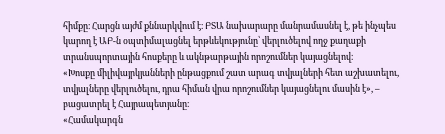հիմքը։ Հարցն այժմ քննարկվում է։ ԲՏԱ նախարարը մանրամասնել է, թե ինչպես կարող է ԱԲ-ն օպտիմալացնել երթևեկությունը՝ վերլուծելով ողջ քաղաքի տրանսպորտային հոսքերը և ակնթարթային որոշումներ կայացնելով։
«Խոսքը միլիվայրկյանների ընթացքում շատ արագ տվյալների հետ աշխատելու, տվյալները վերլուծելու, դրա հիման վրա որոշումներ կայացնելու մասին է», – բացատրել է Հայրապետյանը։
«Համակարգն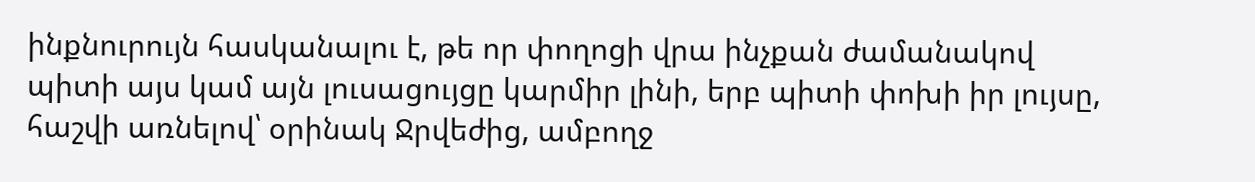ինքնուրույն հասկանալու է, թե որ փողոցի վրա ինչքան ժամանակով պիտի այս կամ այն լուսացույցը կարմիր լինի, երբ պիտի փոխի իր լույսը, հաշվի առնելով՝ օրինակ Ջրվեժից, ամբողջ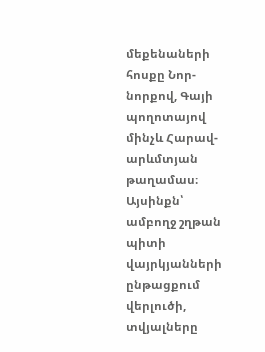մեքենաների հոսքը Նոր-նորքով, Գայի պողոտայով մինչև Հարավ-արևմտյան թաղամաս։ Այսինքն՝ ամբողջ շղթան պիտի վայրկյանների ընթացքում վերլուծի, տվյալները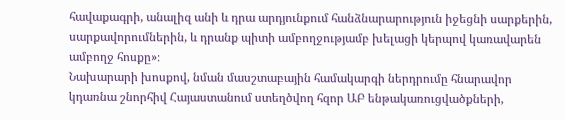հավաքագրի, անալիզ անի և դրա արդյունքում հանձնարարություն իջեցնի սարքերին, սարքավորումներին, և դրանք պիտի ամբողջությամբ խելացի կերպով կառավարեն ամբողջ հոսքը»։
Նախարարի խոսքով, նման մասշտաբային համակարգի ներդրումը հնարավոր կդառնա շնորհիվ Հայաստանում ստեղծվող հզոր ԱԲ ենթակառուցվածքների,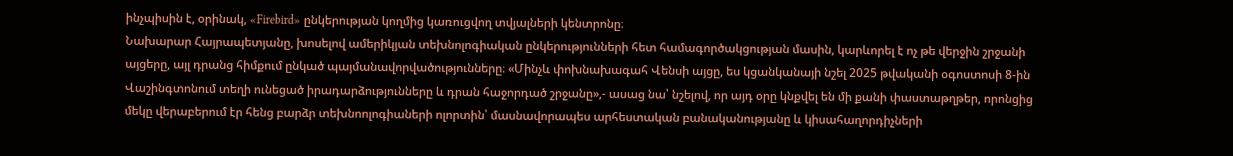ինչպիսին է, օրինակ, «Firebird» ընկերության կողմից կառուցվող տվյալների կենտրոնը։
Նախարար Հայրապետյանը, խոսելով ամերիկյան տեխնոլոգիական ընկերությունների հետ համագործակցության մասին, կարևորել է ոչ թե վերջին շրջանի այցերը, այլ դրանց հիմքում ընկած պայմանավորվածությունները։ «Մինչև փոխնախագահ Վենսի այցը, ես կցանկանայի նշել 2025 թվականի օգոստոսի 8-ին Վաշինգտոնում տեղի ունեցած իրադարձությունները և դրան հաջորդած շրջանը»,- ասաց նա՝ նշելով, որ այդ օրը կնքվել են մի քանի փաստաթղթեր, որոնցից մեկը վերաբերում էր հենց բարձր տեխնոոլոգիաների ոլորտին՝ մասնավորապես արհեստական բանականությանը և կիսահաղորդիչների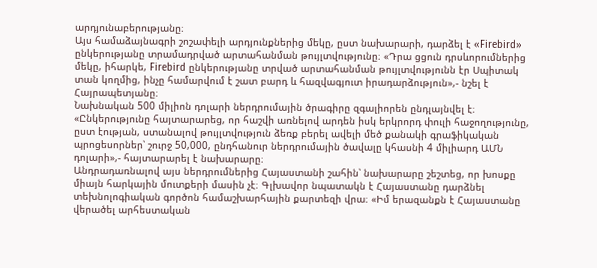արդյունաբերությանը։
Այս համաձայնագրի շոշափելի արդյունքներից մեկը, ըստ նախարարի, դարձել է «Firebird» ընկերությանը տրամադրված արտահանման թույլտվությունը։ «Դրա ցցուն դրսևորումներից մեկը, իհարկե, Firebird ընկերությանը տրված արտահանման թույլտվությունն էր Սպիտակ տան կողմից, ինչը համարվում է շատ բարդ և հազվագյուտ իրադարձություն»,- նշել է Հայրապետյանը։
Նախնական 500 միլիոն դոլարի ներդրումային ծրագիրը զգալիորեն ընդլայնվել է։ «Ընկերությունը հայտարարեց, որ հաշվի առնելով արդեն իսկ երկրորդ փուլի հաջողությունը, ըստ էության, ստանալով թույլտվություն ձեռք բերել ավելի մեծ քանակի գրաֆիկական պրոցեսորներ՝ շուրջ 50,000, ընդհանուր ներդրումային ծավալը կհասնի 4 միլիարդ ԱՄՆ դոլարի»,- հայտարարել է նախարարը։
Անդրադառնալով այս ներդրումներից Հայաստանի շահին՝ նախարարը շեշտեց, որ խոսքը միայն հարկային մուտքերի մասին չէ։ Գլխավոր նպատակն է Հայաստանը դարձնել տեխնոլոգիական գործոն համաշխարհային քարտեզի վրա։ «Իմ երազանքն է Հայաստանը վերածել արհեստական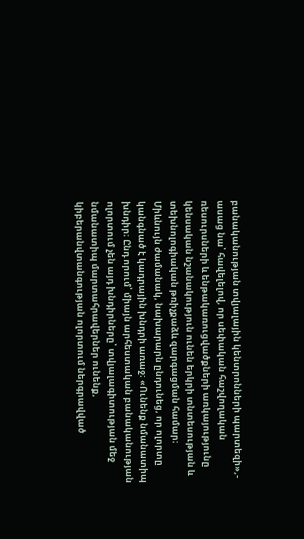բանականության տվյալային կենտրոնների պարտեզի»,- ասաց նա՝ հավելելով, որ սեփական հաշվողական ռեսուրսների և ենթակառուցվածքների առկայությունը կենսական նշանակություն ունեն երկրի տնտեսության և տեխնոլոգիական թռիչքաձև զարգացման համար։
Միևնույն ժամանակ, նախարարն ընդունեց, որ ոլորտը կանգնած է կադրային խնդրի առաջ։ «Ունենք նմանատիպ խնդիր։ Ընդ որում՝ միայն արհեստական բանականության ոլորտում չեն այդ խնդիրները՝ տվյալագիտության մեջ նմանատիպ մարտահրավերներ ունենք, կիբերանվտանգության ոլորտում ներգրավված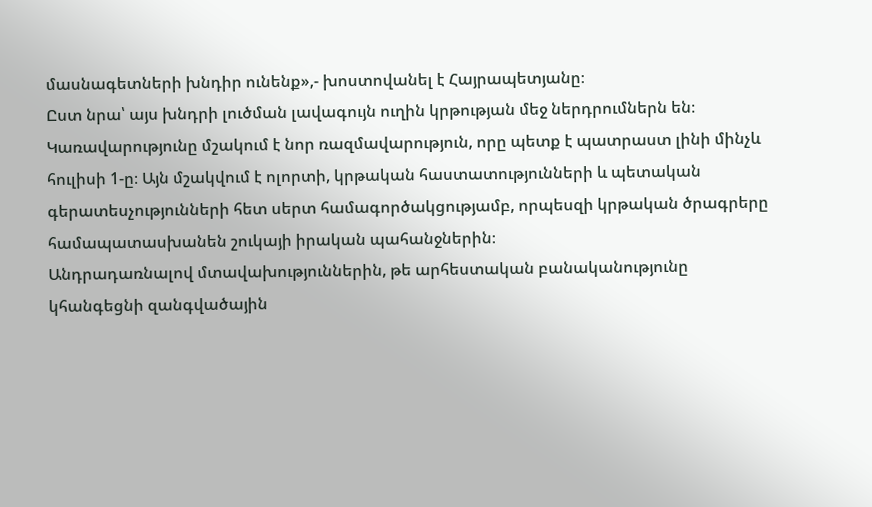մասնագետների խնդիր ունենք»,- խոստովանել է Հայրապետյանը։
Ըստ նրա՝ այս խնդրի լուծման լավագույն ուղին կրթության մեջ ներդրումներն են։ Կառավարությունը մշակում է նոր ռազմավարություն, որը պետք է պատրաստ լինի մինչև հուլիսի 1-ը։ Այն մշակվում է ոլորտի, կրթական հաստատությունների և պետական գերատեսչությունների հետ սերտ համագործակցությամբ, որպեսզի կրթական ծրագրերը համապատասխանեն շուկայի իրական պահանջներին։
Անդրադառնալով մտավախություններին, թե արհեստական բանականությունը կհանգեցնի զանգվածային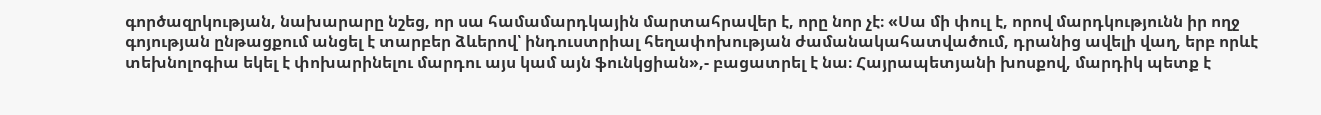գործազրկության, նախարարը նշեց, որ սա համամարդկային մարտահրավեր է, որը նոր չէ։ «Սա մի փուլ է, որով մարդկությունն իր ողջ գոյության ընթացքում անցել է տարբեր ձևերով՝ ինդուստրիալ հեղափոխության ժամանակահատվածում, դրանից ավելի վաղ, երբ որևէ տեխնոլոգիա եկել է փոխարինելու մարդու այս կամ այն ֆունկցիան»,- բացատրել է նա։ Հայրապետյանի խոսքով, մարդիկ պետք է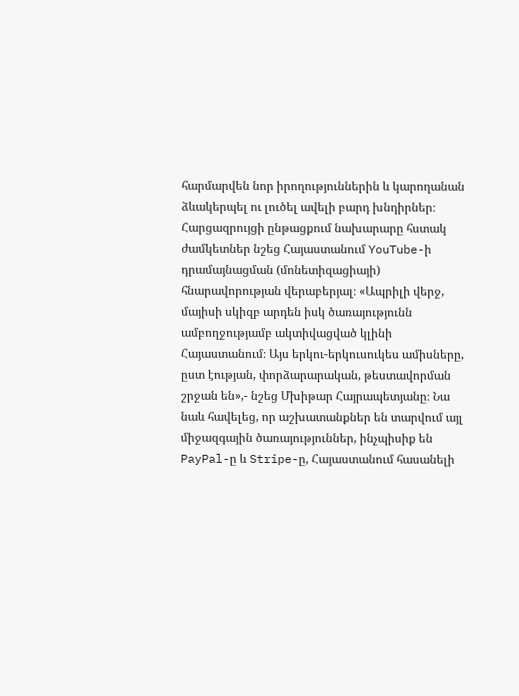հարմարվեն նոր իրողություններին և կարողանան ձևակերպել ու լուծել ավելի բարդ խնդիրներ։
Հարցազրույցի ընթացքում նախարարը հստակ ժամկետներ նշեց Հայաստանում YouTube-ի դրամայնացման (մոնետիզացիայի) հնարավորության վերաբերյալ։ «Ապրիլի վերջ, մայիսի սկիզբ արդեն իսկ ծառայությունն ամբողջությամբ ակտիվացված կլինի Հայաստանում։ Այս երկու-երկուսուկես ամիսները, ըստ էության, փորձարարական, թեստավորման շրջան են»,- նշեց Մխիթար Հայրապետյանը։ Նա նաև հավելեց, որ աշխատանքներ են տարվում այլ միջազգային ծառայություններ, ինչպիսիք են PayPal-ը և Stripe-ը, Հայաստանում հասանելի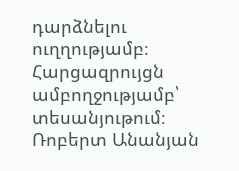դարձնելու ուղղությամբ։
Հարցազրույցն ամբողջությամբ՝ տեսանյութում։
Ռոբերտ Անանյան